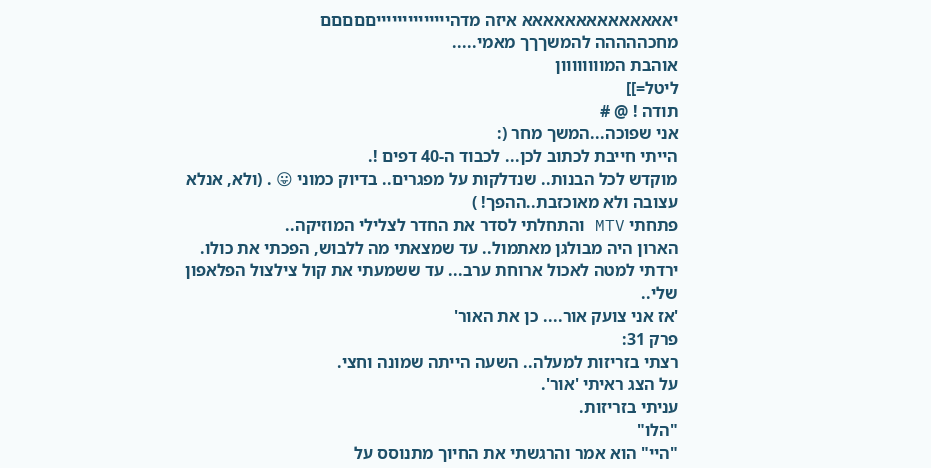יאאאאאאאאאאאאאא איזה מדהייייייייייייייםםםםם
מחכההההה להמשךךך מאמי.....
אוהבת המוווווווון
ליטל=]]
תודה ! @ #
אני שפוכה...המשך מחר (:
הייתי חייבת לכתוב לכן... לכבוד ה-40 דפים !.
מוקדש לכל הבנות.. שנדלקות על מפגרים.. בדיוק כמוני 😛 . (ולא, אנלא עצובה ולא מאוכזבת..ההפך! )
פתחתי MTV והתחלתי לסדר את החדר לצלילי המוזיקה..
הארון היה מבולגן מאתמול.. עד שמצאתי מה ללבוש, הפכתי את כולו.
ירדתי למטה לאכול ארוחת ערב... עד ששמעתי את קול צילצול הפלאפון שלי..
'אז אני צועק אור.... כן את האור'
פרק 31:
רצתי בזריזות למעלה.. השעה הייתה שמונה וחצי.
על הצג ראיתי 'אור'.
עניתי בזריזות.
"הלו"
"היי" הוא אמר והרגשתי את החיוך מתנוסס על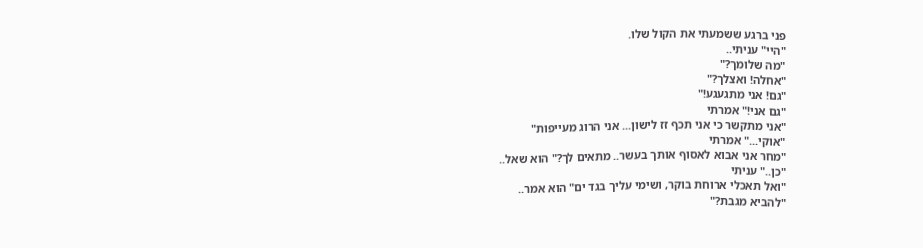פני ברגע ששמעתי את הקול שלו.
"היי" עניתי..
"מה שלומך?"
"אחלה! ואצלך?"
"גם! אני מתגעגע!"
"גם אני!" אמרתי
"אני מתקשר כי אני תכף זז לישון... אני הרוג מעייפות"
"אוקי..." אמרתי
"מחר אני אבוא לאסוף אותך בעשר.. מתאים לך?" הוא שאל..
"כן.." עניתי
"ואל תאכלי ארוחת בוקר, ושימי עליך בגד ים" הוא אמר..
"להביא מגבת?"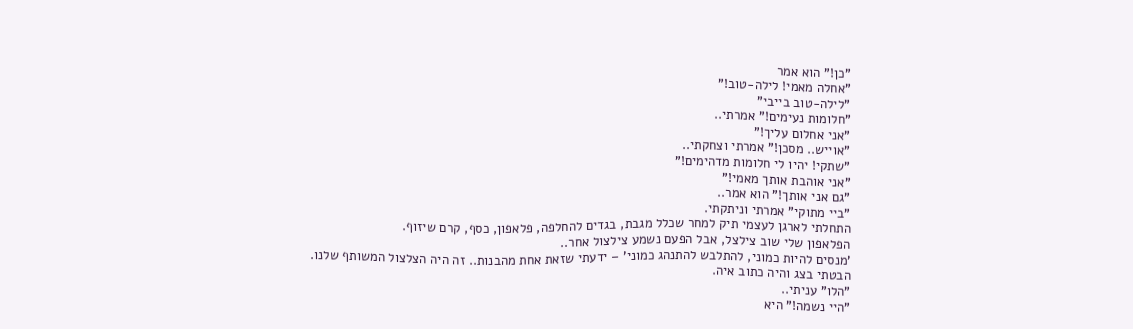"כן!" הוא אמר
"אחלה מאמי! לילה-טוב!"
"לילה-טוב בייבי"
"חלומות נעימים!" אמרתי..
"אני אחלום עליך!"
"אוייש.. מסכן!" אמרתי וצחקתי..
"שתקי! יהיו לי חלומות מדהימים!"
"אני אוהבת אותך מאמי!"
"גם אני אותך!" הוא אמר..
"ביי מתוקי" אמרתי וניתקתי.
התחלתי לארגן לעצמי תיק למחר שכלל מגבת, בגדים להחלפה, פלאפון, כסף, קרם שיזוף.
הפלאפון שלי שוב צילצל, אבל הפעם נשמע צילצול אחר..
'מנסים להיות כמוני, להתלבש להתנהג כמוני' – ידעתי שזאת אחת מהבנות.. זה היה הצלצול המשותף שלנו.
הבטתי בצג והיה כתוב איה.
"הלו" עניתי..
"היי נשמה!" היא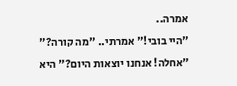אמרה..
"היי בובי!" אמרתי.. "מה קורה?"
"אחלה! אנחנו יוצאות היום?" היא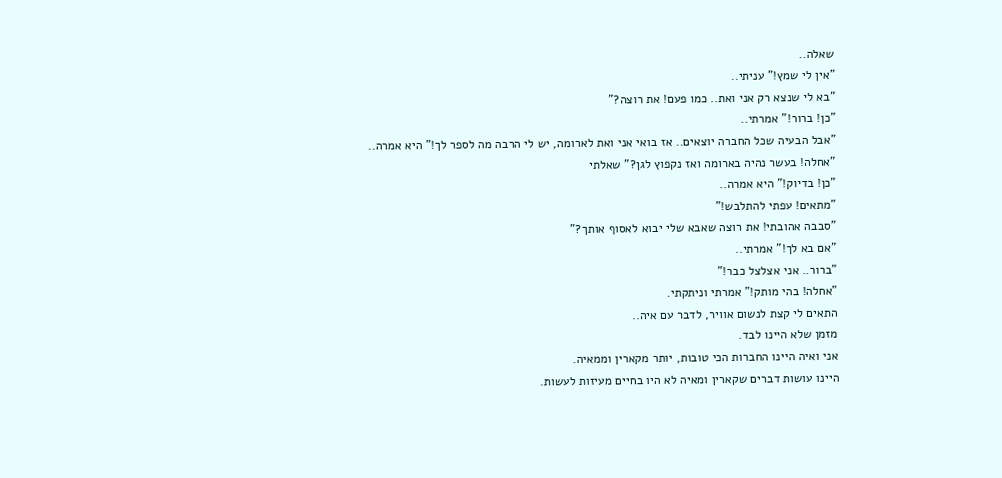שאלה..
"אין לי שמץ!" עניתי..
"בא לי שנצא רק אני ואת.. כמו פעם! את רוצה?"
"כן! ברור!" אמרתי..
"אבל הבעיה שכל החברה יוצאים.. אז בואי אני ואת לארומה, יש לי הרבה מה לספר לך!" היא אמרה..
"אחלה! בעשר נהיה בארומה ואז נקפוץ לגן?" שאלתי
"כן! בדיוק!" היא אמרה..
"מתאים! עפתי להתלבש!"
"סבבה אהובתי! את רוצה שאבא שלי יבוא לאסוף אותך?"
"אם בא לך!" אמרתי..
"ברור.. אני אצלצל כבר!"
"אחלה! בהי מותק!" אמרתי וניתקתי.
התאים לי קצת לנשום אוויר, לדבר עם איה..
מזמן שלא היינו לבד.
אני ואיה היינו החברות הכי טובות, יותר מקארין וממאיה.
היינו עושות דברים שקארין ומאיה לא היו בחיים מעיזות לעשות.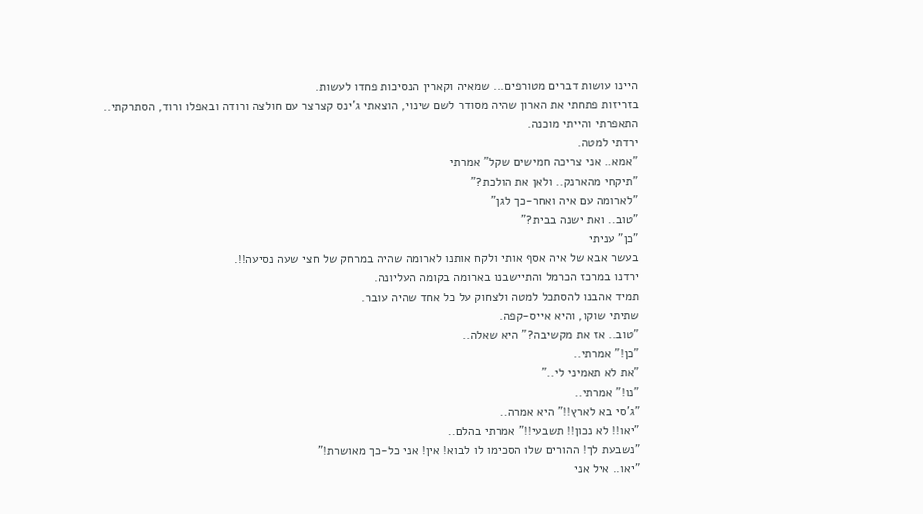היינו עושות דברים מטורפים... שמאיה וקארין הנסיכות פחדו לעשות.
בזריזות פתחתי את הארון שהיה מסודר לשם שינוי, הוצאתי ג'ינס קצרצר עם חולצה ורודה ובאפלו ורוד, הסתרקתי.. התאפרתי והייתי מוכנה.
ירדתי למטה.
"אמא.. אני צריכה חמישים שקל" אמרתי
"תיקחי מהארנק.. ולאן את הולכת?"
"לארומה עם איה ואחר-כך לגן"
"טוב.. ואת ישנה בבית?"
"כן" עניתי
בעשר אבא של איה אסף אותי ולקח אותנו לארומה שהיה במרחק של חצי שעה נסיעה!!.
ירדנו במרכז הכרמל והתיישבנו בארומה בקומה העליונה.
תמיד אהבנו להסתכל למטה ולצחוק על כל אחד שהיה עובר.
שתיתי שוקו, והיא אייס-קפה.
"טוב.. אז את מקשיבה?" היא שאלה..
"כן!" אמרתי..
"את לא תאמיני לי.."
"נו!" אמרתי..
"ג'סי בא לארץ!!" היא אמרה..
"יאו!! לא נכון!! תשבעי!!" אמרתי בהלם..
"נשבעת לך! ההורים שלו הסכימו לו לבוא! אין! אני כל-כך מאושרת!"
"יאו.. איל אני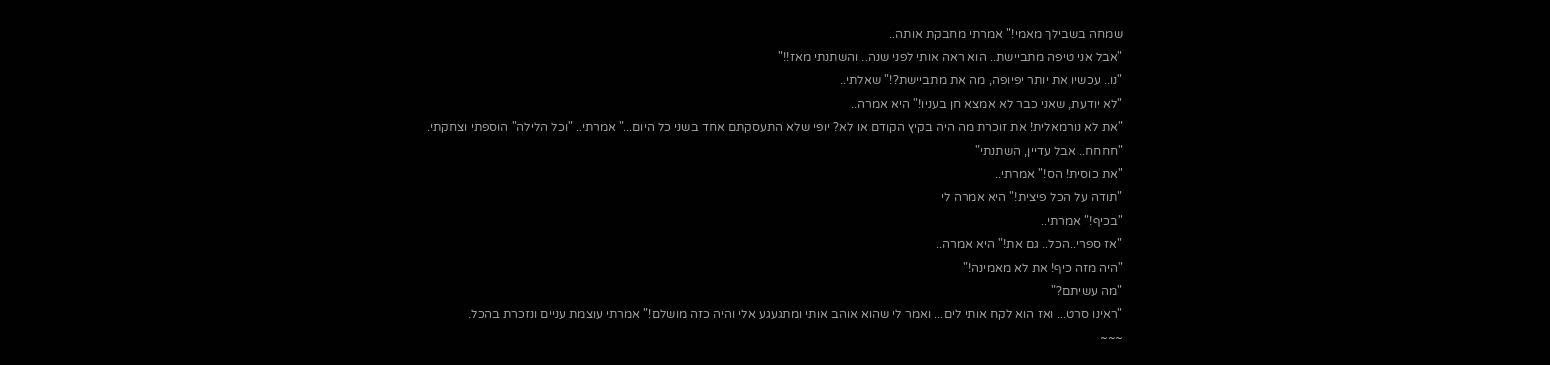שמחה בשבילך מאמי!" אמרתי מחבקת אותה..
"אבל אני טיפה מתביישת.. הוא ראה אותי לפני שנה.. והשתנתי מאז!!"
"נו.. עכשיו את יותר יפיופה, מה את מתביישת?!" שאלתי..
"לא יודעת, שאני כבר לא אמצא חן בעניו!" היא אמרה..
"את לא נורמאלית! את זוכרת מה היה בקיץ הקודם או לא? יופי שלא התעסקתם אחד בשני כל היום..." אמרתי.. "וכל הלילה" הוספתי וצחקתי.
"חחחח.. אבל עדיין, השתנתי"
"את כוסית! הס!" אמרתי..
"תודה על הכל פיצית!" היא אמרה לי
"בכיף!" אמרתי..
"אז ספרי..הכל.. גם את!" היא אמרה..
"היה מזה כיף! את לא מאמינה!"
"מה עשיתם?"
"ראינו סרט... ואז הוא לקח אותי לים... ואמר לי שהוא אוהב אותי ומתגעגע אלי והיה כזה מושלם!" אמרתי עוצמת עניים ונזכרת בהכל.
~~~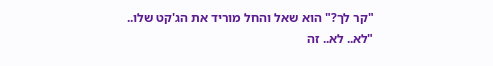"קר לך?" הוא שאל והחל מוריד את הג'קט שלו..
"לא.. לא.. זה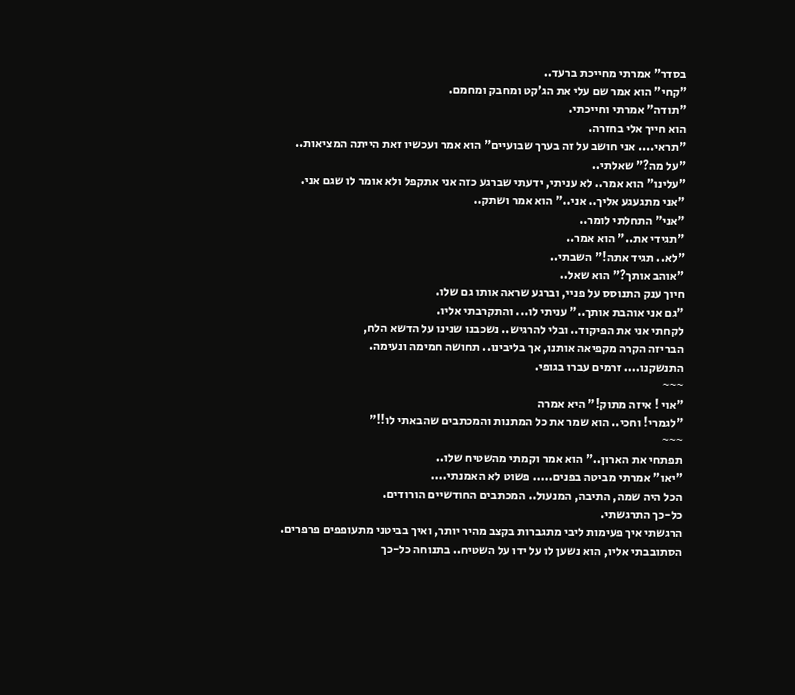בסדר" אמרתי מחייכת ברעד..
"קחי" הוא אמר שם עלי את הג'קט ומחבק ומחמם.
"תודה" אמרתי וחייכתי.
הוא חייך אלי בחזרה.
"תראי.... אני חושב על זה בערך שבועיים" הוא אמר ועכשיו זאת הייתה המציאות..
"על מה?" שאלתי..
"עלינו" הוא אמר.. לא עניתי, ידעתי שברגע כזה אני אתקפל ולא אומר לו שגם אני.
"אני מתגעגע אליך.. אני.." הוא אמר ושתק..
"אני" התחלתי לומר..
"תגידי את.." הוא אמר..
"לא.. תגיד אתה!" השבתי..
"אוהב אותך?" הוא שאל..
חיוך ענק התנוסס על פניי, וברגע שראה אותו גם שלו.
"גם אני אוהבת אותך.." עניתי לו... והתקרבתי אליו.
לקחתי אני את הפיקוד.. ובלי להרגיש.. נשכבנו שנינו על הדשא הלח,
הבריזה הקרה מקפיאה אותנו, אך בליבינו.. תחושה חמימה ונעימה.
התנשקנו.... זרמים עברו בגופי.
~~~
"אוי ! איזה מתוק!" היא אמרה
"לגמרי! וחכי.. הוא שמר את כל המתנות והמכתבים שהבאתי לו!!"
~~~
תפתחי את הארון.." הוא אמר וקמתי מהשטיח שלו..
"יאו" אמרתי מביטה בפנים..... פשוט לא האמנתי....
הכל היה שמה, התיבה, המנעול.. המכתבים החודשיים הורודים.
כל-כך התרגשתי.
הרגשתי איך פעימות ליבי מתגברות בקצב מהיר יותר, ואיך בביטני מתעופפים פרפרים.
הסתובבתי אליו, הוא נשען לו על ידו על השטיח.. בתנוחה כל-כך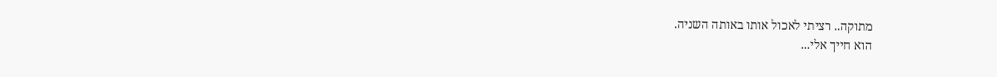מתוקה.. רציתי לאכול אותו באותה השניה.
הוא חייך אלי...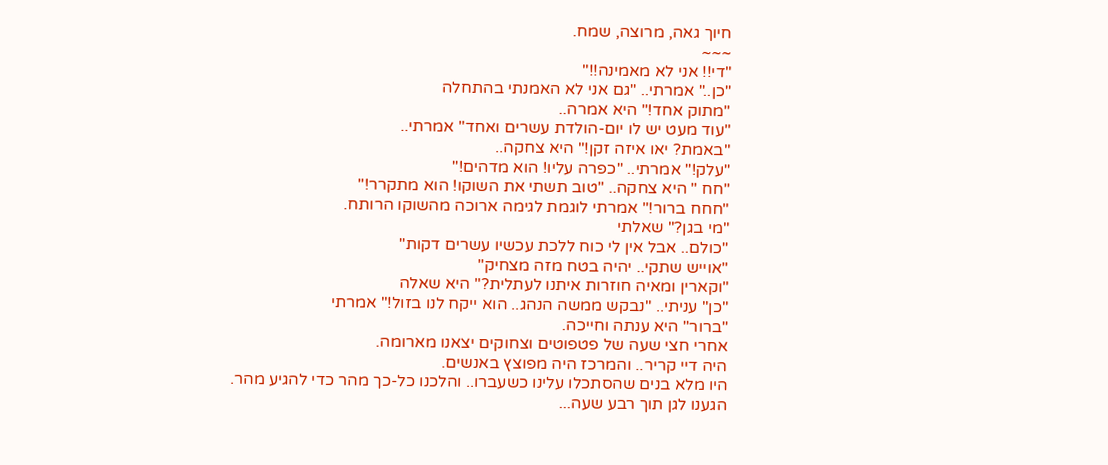חיוך גאה, מרוצה, שמח.
~~~
"די!! אני לא מאמינה!!"
"כן.." אמרתי.. "גם אני לא האמנתי בהתחלה
"מתוק אחד!" היא אמרה..
"עוד מעט יש לו יום-הולדת עשרים ואחד" אמרתי..
"באמת? יאו איזה זקן!" היא צחקה..
"עלק!" אמרתי.. "כפרה עליו! הוא מדהים!"
"חח " היא צחקה.. "טוב תשתי את השוקו! הוא מתקרר!"
"חחח ברור!" אמרתי לוגמת לגימה ארוכה מהשוקו הרותח.
"מי בגן?" שאלתי
"כולם.. אבל אין לי כוח ללכת עכשיו עשרים דקות"
"אוייש שתקי.. יהיה בטח מזה מצחיק"
"וקארין ומאיה חוזרות איתנו לעתלית?" היא שאלה
"כן" עניתי.. "נבקש ממשה הנהג.. הוא ייקח לנו בזול!" אמרתי
"ברור" היא ענתה וחייכה.
אחרי חצי שעה של פטפוטים וצחוקים יצאנו מארומה.
היה דיי קריר.. והמרכז היה מפוצץ באנשים.
היו מלא בנים שהסתכלו עלינו כשעברו.. והלכנו כל-כך מהר כדי להגיע מהר.
הגענו לגן תוך רבע שעה...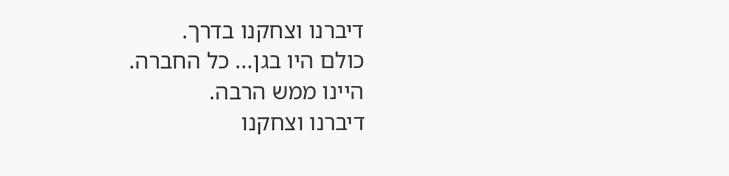דיברנו וצחקנו בדרך.
כולם היו בגן... כל החברה.
היינו ממש הרבה.
דיברנו וצחקנו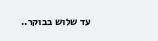עד שלוש בבוקר..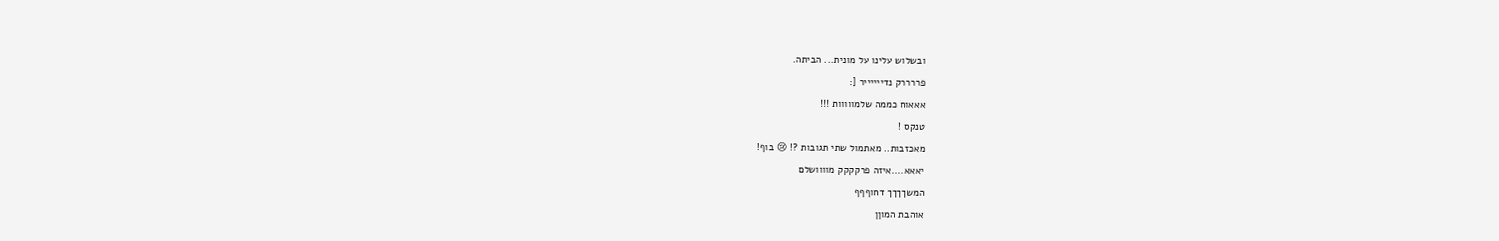ובשלוש עלינו על מונית... הביתה.
פררררק נדייייייר [:
אאאוח כממה שלמווווות !!!
טנקס !
מאכזבות.. מאתמול שתי תגובות ?! 😢 בוף!
יאאא....איזה פרקקקק מוווושלם
המשךךךך דחוףףף
אוהבת המוןן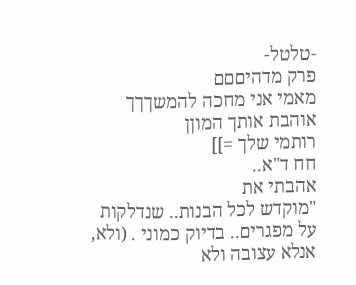-טלטל-
פרק מדהיםםם
מאמי אני מחכה להמשךךך
אוהבת אותך המוןן
רותמי שלך =]]
חח ד"א..
אהבתי את
"מוקדש לכל הבנות.. שנדלקות על מפגרים.. בדיוק כמוני . (ולא, אנלא עצובה ולא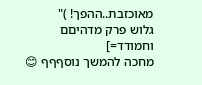מאוכזבת..ההפך! )"
גלוש פרק מדהיםם וחמודד=]
מחכה להמשך נוסףףף 😊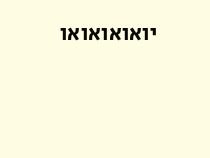יואואואואו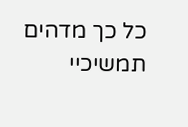כל כך מדהים
תמשיכיי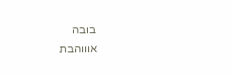בובה
אוווהבת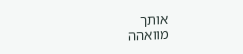אותך
מוואהה